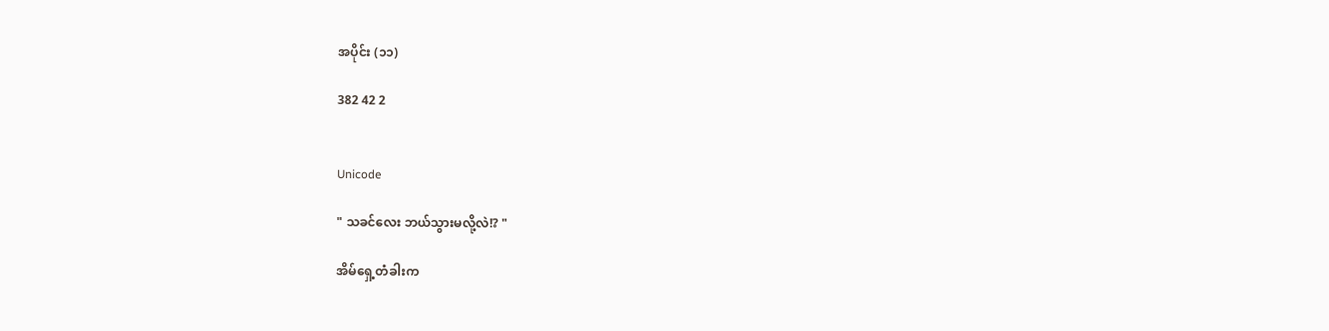အပိုင်း (၁၁)

382 42 2


Unicode

" သခင်လေး ဘယ်သွားမလို့လဲ!? "

အိမ်ရှေ့တံခါးက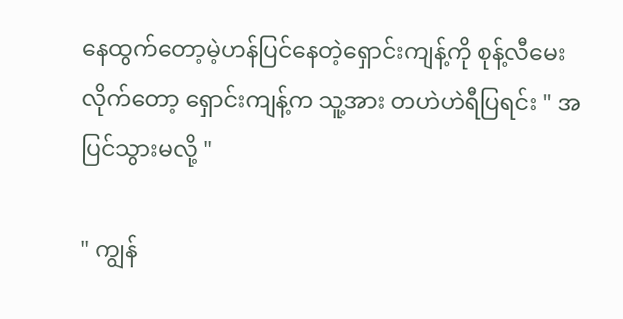နေထွက်တော့မဲ့ဟန်ပြင်နေတဲ့ရှောင်းကျန့်ကို စုန့်လီမေးလိုက်တော့ ရှောင်းကျန့်က သူ့အား တဟဲဟဲရီပြရင်း " အပြင်သွားမလို့ "

" ကျွန်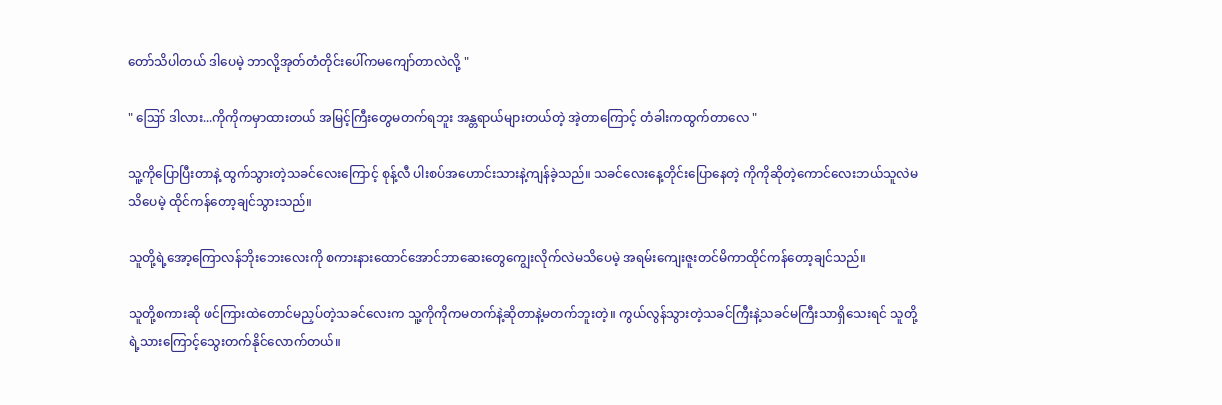တော်သိပါတယ် ဒါပေမဲ့ ဘာလို့အုတ်တံတိုင်းပေါ်ကမကျော်တာလဲလို့ "

" ဪ ဒါလား...ကိုကိုကမှာထားတယ် အမြင့်ကြီးတွေမတက်ရဘူး အန္တရာယ်များတယ်တဲ့ အဲ့တာကြောင့် တံခါးကထွက်တာလေ "

သူ့ကိုပြောပြီးတာနဲ့ ထွက်သွားတဲ့သခင်လေးကြောင့် စုန့်လီ ပါးစပ်အဟောင်းသားနဲ့ကျန်ခဲ့သည်။ သခင်လေးနေ့တိုင်းပြောနေတဲ့ ကိုကိုဆိုတဲ့ကောင်လေးဘယ်သူလဲမသိပေမဲ့ ထိုင်ကန်တော့ချင်သွားသည်။

သူတို့ရဲ့အော့ကြောလန်‌ဘိုးဘေးလေးကို စကားနားထောင်အောင်ဘာဆေးတွေကျွေးလိုက်လဲမသိပေမဲ့ အရမ်းကျေးဇူးတင်မိကာထိုင်ကန်တော့ချင်သည်။

သူတို့စကားဆို ဖင်ကြားထဲတောင်မညှပ်တဲ့သခင်လေးက သူ့ကိုကိုကမတက်နဲ့ဆိုတာနဲ့မတက်ဘူးတဲ့။ ကွယ်လွန်သွားတဲ့သခင်ကြီးနဲ့သခင်မကြီးသာရှိသေးရင် သူတို့ရဲ့သားကြောင့်သွေးတက်နိုင်လောက်တယ်။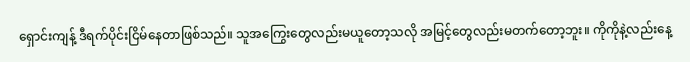ရှောင်းကျန့် ဒီရက်ပိုင်းငြိမ်နေတာဖြစ်သည်။ သူအကြွေးတွေလည်းမယူတော့သလို အမြင့်တွေလည်းမတက်တော့ဘူး။ ကိုကိုနဲ့လည်းနေ့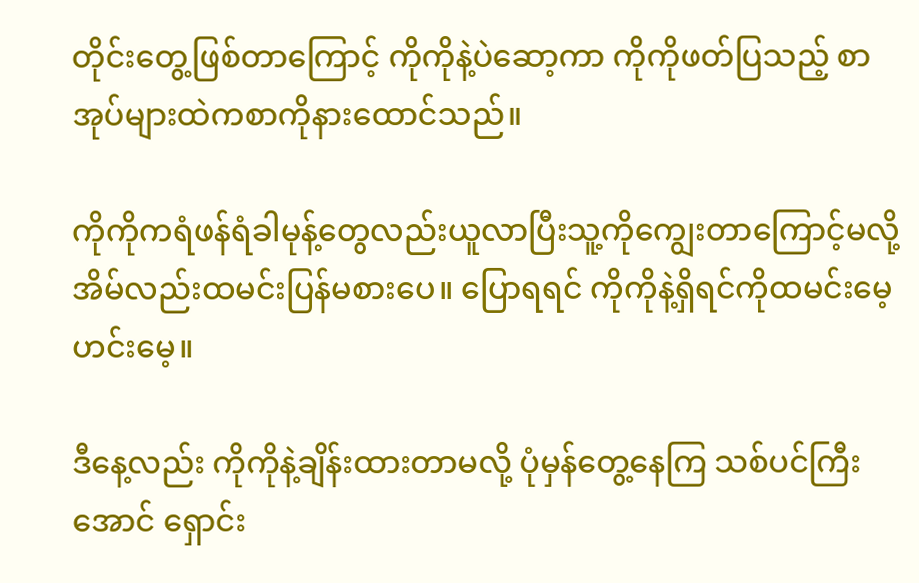တိုင်းတွေ့ဖြစ်တာကြောင့် ကိုကိုနဲ့ပဲဆော့ကာ ကိုကိုဖတ်ပြသည့် စာအုပ်များထဲကစာကိုနားထောင်သည်။

ကိုကိုကရံဖန်ရံခါမုန့်တွေလည်းယူလာပြီးသူ့ကိုကျွေးတာကြောင့်မလို့ အိမ်လည်းထမင်းပြန်မစားပေ။ ပြောရရင် ကိုကိုနဲ့ရှိရင်ကိုထမင်းမေ့ဟင်းမေ့။

ဒီနေ့လည်း ကိုကိုနဲ့ချိန်းထားတာမလို့ ပုံမှန်တွေ့နေကြ သစ်ပင်ကြီးအောင် ရှောင်း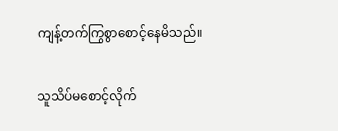ကျန့်တက်ကြွစွာစောင့်နေမိသည်။

သူသိပ်မစောင့်လိုက်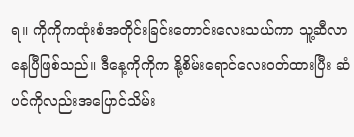ရ။ ကိုကိုကထုံးစံအတိုင်းခြင်းတောင်းလေးသယ်ကာ သူ့ဆီလာနေပြီဖြစ်သည်။ ဒီနေ့ကိုကိုက နို့စိမ်းရောင်လေးဝတ်ထားပြီး ဆံပင်ကိုလည်းအပြောင်သိမ်း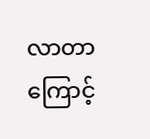လာတာကြောင့်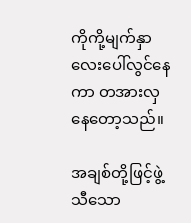ကိုကို့မျက်နှာလေးပေါ်လွင်နေကာ တအားလှနေတော့သည်။

အချစ်တို့ဖြင့်ဖွဲ့သီသော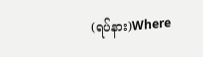(ရပ်နား)Where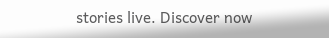stories live. Discover now